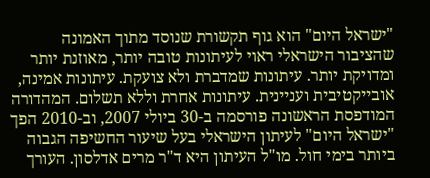"ישראל היום" הוא גוף תקשורת שנוסד מתוך האמונה שהציבור הישראלי ראוי לעיתונות טובה יותר, מאוזנת יותר ומדויקת יותר. עיתונות שמדברת ולא צועקת. עיתונות אמינה, אובייקטיבית ועניינית. עיתונות אחרת וללא תשלום. המהדורה המודפסת הראשונה פורסמה ב-30 ביולי 2007, וב-2010 הפך "ישראל היום" לעיתון הישראלי בעל שיעור החשיפה הגבוה ביותר בימי חול. מו"ל העיתון היא ד"ר מרים אדלסון. העורך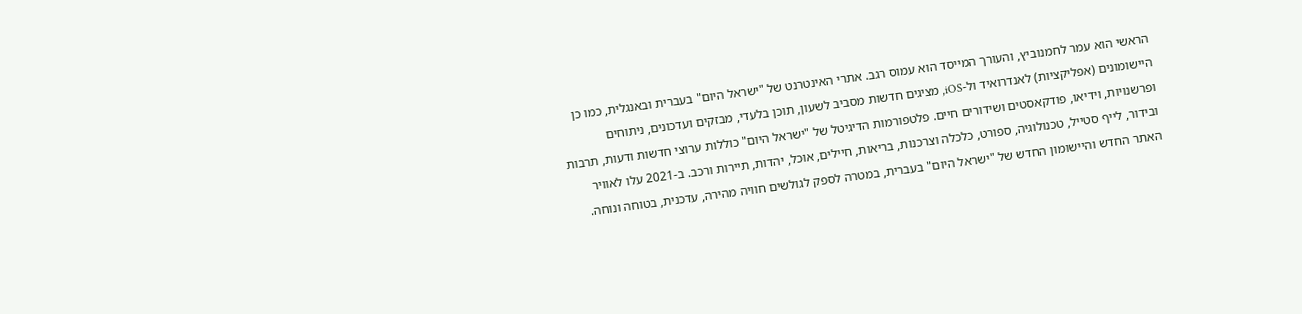הראשי הוא עמר לחמנוביץ, והעורך המייסד הוא עמוס רגב. אתרי האינטרנט של "ישראל היום" בעברית ובאנגלית, כמו כן היישומונים (אפליקציות) לאנדרואיד ול-iOS, מציגים חדשות מסביב לשעון, תוכן בלעדי, מבזקים ועדכונים, ניתוחים ופרשנויות, וידיאו, פודקאסטים ושידורים חיים. פלטפורמות הדיגיטל של "ישראל היום" כוללות ערוצי חדשות ודעות, תרבות ובידור, לייף סטייל, טכנולוגיה, ספורט, כלכלה וצרכנות, בריאות, חיילים, אוכל, יהדות, תיירות ורכב. ב-2021 עלו לאוויר האתר החדש והיישומון החדש של "ישראל היום" בעברית, במטרה לספק לגולשים חוויה מהירה, עדכנית, בטוחה ונוחה.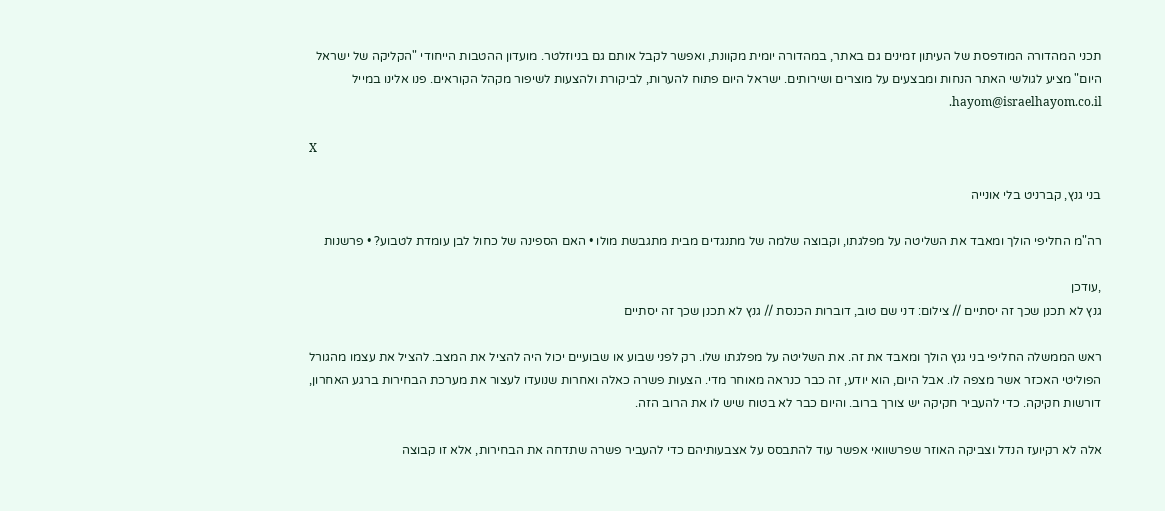תכני המהדורה המודפסת של העיתון זמינים גם באתר, במהדורה יומית מקוונת, ואפשר לקבל אותם גם בניוזלטר. מועדון ההטבות הייחודי "הקליקה של ישראל היום" מציע לגולשי האתר הנחות ומבצעים על מוצרים ושירותים. ישראל היום פתוח להערות, לביקורת ולהצעות לשיפור מקהל הקוראים. פנו אלינו במייל hayom@israelhayom.co.il.

X

בני גנץ, קברניט בלי אונייה

רה"מ החליפי הולך ומאבד את השליטה על מפלגתו, וקבוצה שלמה של מתנגדים מבית מתגבשת מולו • האם הספינה של כחול לבן עומדת לטבוע? • פרשנות

,עודכן
גנץ לא תכנן שכך זה יסתיים // צילום: דני שם טוב, דוברות הכנסת // גנץ לא תכנן שכך זה יסתיים

ראש הממשלה החליפי בני גנץ הולך ומאבד את זה. את השליטה על מפלגתו שלו. רק לפני שבוע או שבועיים יכול היה להציל את המצב. להציל את עצמו מהגורל הפוליטי האכזר אשר מצפה לו. אבל היום, הוא יודע, זה כבר כנראה מאוחר מדי. הצעות פשרה כאלה ואחרות שנועדו לעצור את מערכת הבחירות ברגע האחרון, דורשות חקיקה. כדי להעביר חקיקה יש צורך ברוב. והיום כבר לא בטוח שיש לו את הרוב הזה.

אלה לא רקיועז הנדל וצביקה האוזר שפרשוואי אפשר עוד להתבסס על אצבעותיהם כדי להעביר פשרה שתדחה את הבחירות, אלא זו קבוצה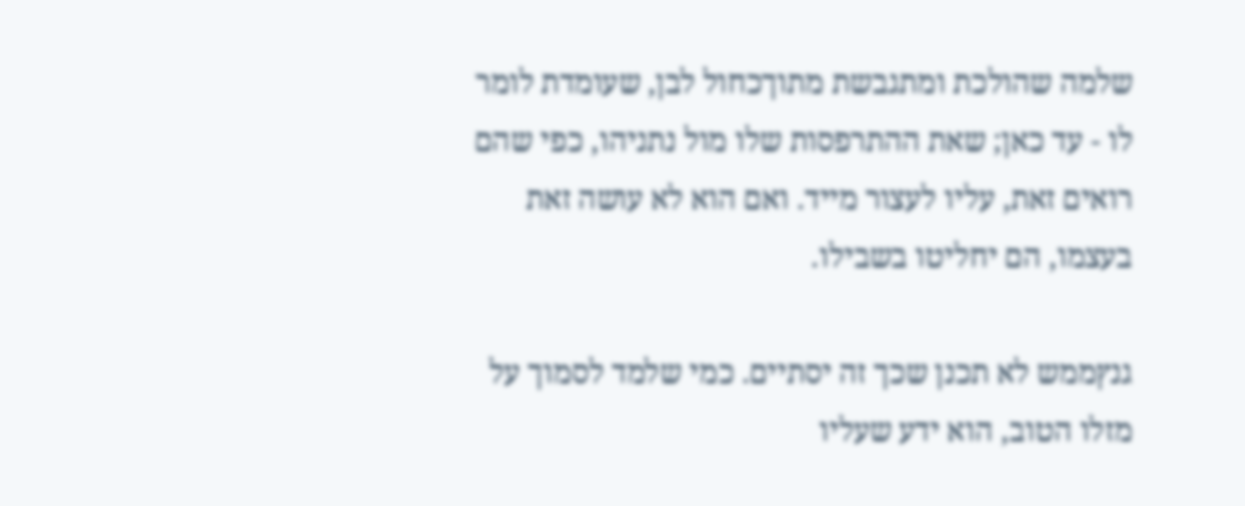שלמה שהולכת ומתגבשת מתוךכחול לבן, שעומדת לומר לו - עד כאן; שאת ההתרפסות שלו מול נתניהו, כפי שהם רואים זאת, עליו לעצור מייד. ואם הוא לא עושה זאת בעצמו, הם יחליטו בשבילו.

גנץממש לא תכנן שכך זה יסתיים. כמי שלמד לסמוך על מזלו הטוב, הוא ידע שעליו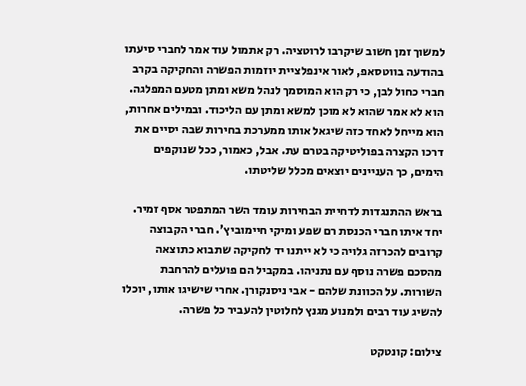למשוך זמן חשוב שיקרבו לרוטציה. רק אתמול עוד אמר לחברי סיעתו בהודעה בווטסאפ, לאור אינפלציית יוזמות הפשרה והחקיקה בקרב חברי כחול לבן, כי רק הוא המוסמך לנהל משא ומתן מטעם המפלגה. הוא לא אמר שהוא לא מוכן למשא ומתן עם הליכוד. ובמילים אחרות, הוא מייחל לאחד כזה שיגאל אותו ממערכת בחירות שבה יסיים את דרכו הקצרה בפוליטיקה בטרם עת. אבל, כאמור, ככל שנוקפים הימים, כך העניינים יוצאים מכלל שליטתו.

בראש ההתנגדות לדחיית הבחירות עומד השר המתפטר אסף זמיר. יחד איתו חברי הכנסת רם שפע ומיקי חיימוביץ'. חברי הקבוצה קרובים להכרזה גלויה כי לא ייתנו יד לחקיקה שתבוא כתוצאה מהסכם פשרה נוסף עם נתניהו. במקביל הם פועלים להרחבת השורות. על הכוונת שלהם - אבי ניסנקורן. אחרי שישיגו אותו, יוכלו להשיג עוד רבים ולמנוע מגנץ לחלוטין להעביר כל פשרה.

צילום: קונטקט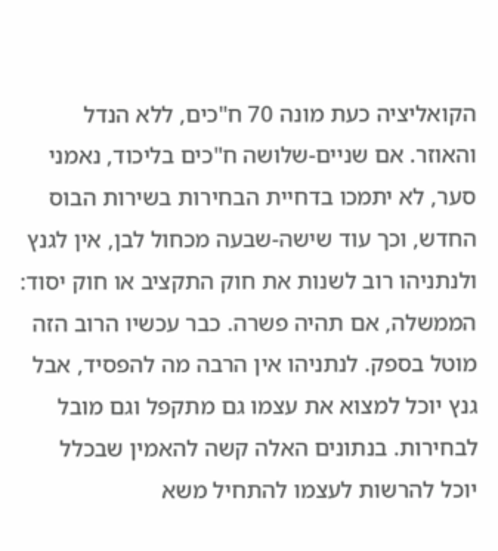הקואליציה כעת מונה 70 ח"כים, ללא הנדל והאוזר. אם שניים-שלושה ח"כים בליכוד, נאמני סער, לא יתמכו בדחיית הבחירות בשירות הבוס החדש, וכך עוד שישה-שבעה מכחול לבן, אין לגנץ ולנתניהו רוב לשנות את חוק התקציב או חוק יסוד: הממשלה, אם תהיה פשרה. כבר עכשיו הרוב הזה מוטל בספק. לנתניהו אין הרבה מה להפסיד, אבל גנץ יוכל למצוא את עצמו גם מתקפל וגם מובל לבחירות. בנתונים האלה קשה להאמין שבכלל יוכל להרשות לעצמו להתחיל משא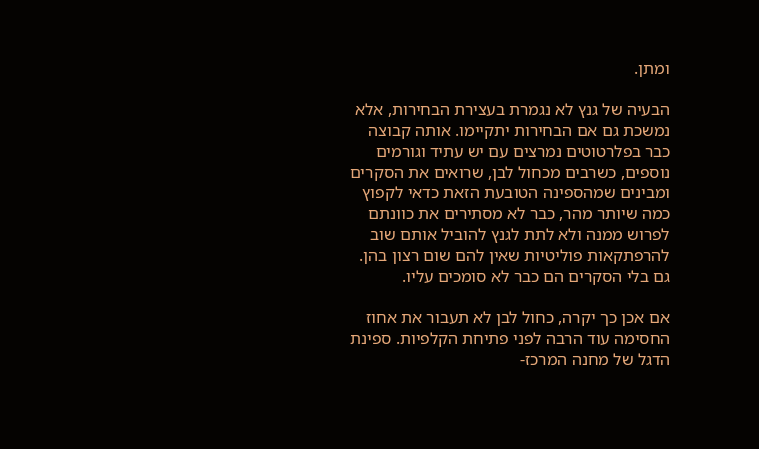ומתן.

הבעיה של גנץ לא נגמרת בעצירת הבחירות, אלא נמשכת גם אם הבחירות יתקיימו. אותה קבוצה כבר בפלרטוטים נמרצים עם יש עתיד וגורמים נוספים, כשרבים מכחול לבן, שרואים את הסקרים ומבינים שמהספינה הטובעת הזאת כדאי לקפוץ כמה שיותר מהר, כבר לא מסתירים את כוונתם לפרוש ממנה ולא לתת לגנץ להוביל אותם שוב להרפתקאות פוליטיות שאין להם שום רצון בהן. גם בלי הסקרים הם כבר לא סומכים עליו.

אם אכן כך יקרה, כחול לבן לא תעבור את אחוז החסימה עוד הרבה לפני פתיחת הקלפיות. ספינת הדגל של מחנה המרכז-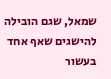שמאל, שגם הובילה להישגים שאף אחד בעשור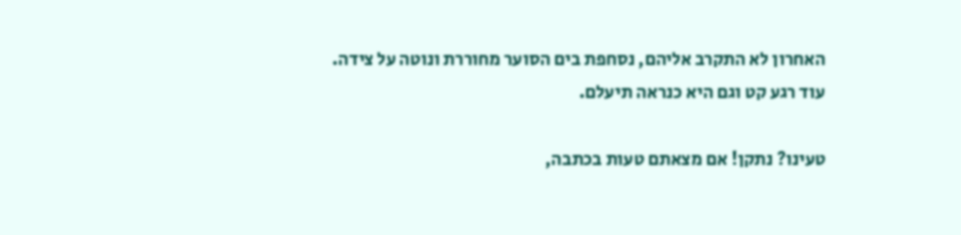האחרון לא התקרב אליהם, נסחפת בים הסוער מחוררת ונוטה על צידה. עוד רגע קט וגם היא כנראה תיעלם.

טעינו? נתקן! אם מצאתם טעות בכתבה,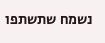נשמח שתשתפו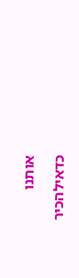אותנו

כדאילהכיר